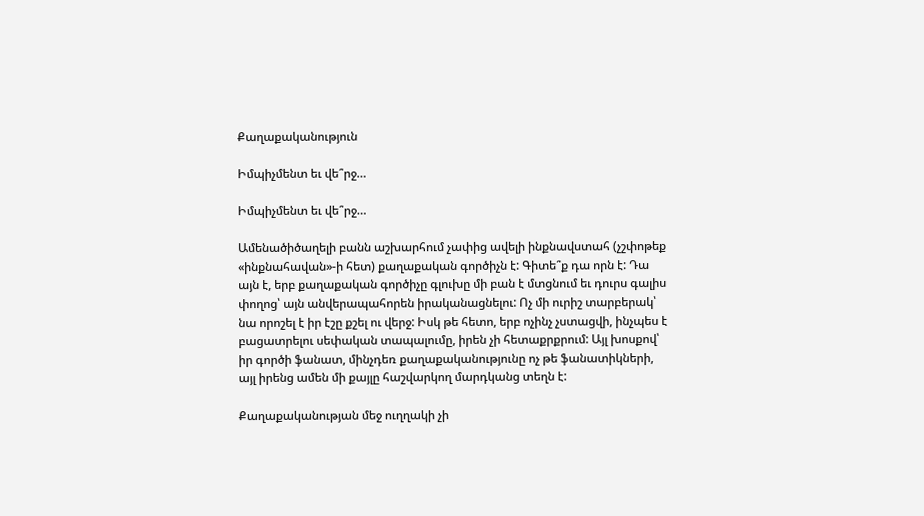Քաղաքականություն

Իմպիչմենտ եւ վե՞րջ…

Իմպիչմենտ եւ վե՞րջ…

Ամենածիծաղելի բանն աշխարհում չափից ավելի ինքնավստահ (չշփոթեք «ինքնահավան»-ի հետ) քաղաքական գործիչն է: Գիտե՞ք դա որն է: Դա այն է, երբ քաղաքական գործիչը գլուխը մի բան է մտցնում եւ դուրս գալիս փողոց՝ այն անվերապահորեն իրականացնելու: Ոչ մի ուրիշ տարբերակ՝ նա որոշել է իր էշը քշել ու վերջ: Իսկ թե հետո, երբ ոչինչ չստացվի, ինչպես է բացատրելու սեփական տապալումը, իրեն չի հետաքրքրում: Այլ խոսքով՝ իր գործի ֆանատ, մինչդեռ քաղաքականությունը ոչ թե ֆանատիկների, այլ իրենց ամեն մի քայլը հաշվարկող մարդկանց տեղն է:

Քաղաքականության մեջ ուղղակի չի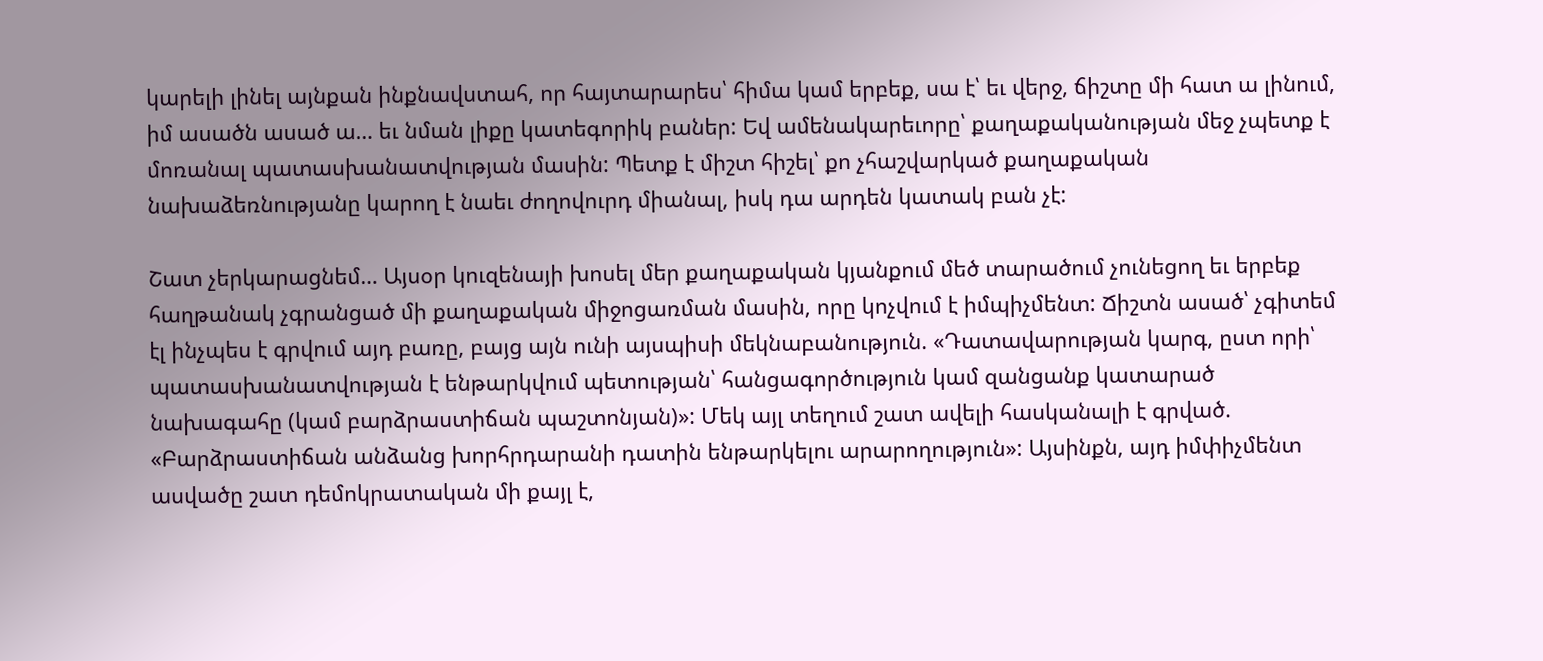կարելի լինել այնքան ինքնավստահ, որ հայտարարես՝ հիմա կամ երբեք, սա է՝ եւ վերջ, ճիշտը մի հատ ա լինում, իմ ասածն ասած ա… եւ նման լիքը կատեգորիկ բաներ: Եվ ամենակարեւորը՝ քաղաքականության մեջ չպետք է մոռանալ պատասխանատվության մասին: Պետք է միշտ հիշել՝ քո չհաշվարկած քաղաքական նախաձեռնությանը կարող է նաեւ ժողովուրդ միանալ, իսկ դա արդեն կատակ բան չէ:

Շատ չերկարացնեմ… Այսօր կուզենայի խոսել մեր քաղաքական կյանքում մեծ տարածում չունեցող եւ երբեք հաղթանակ չգրանցած մի քաղաքական միջոցառման մասին, որը կոչվում է իմպիչմենտ: Ճիշտն ասած՝ չգիտեմ էլ ինչպես է գրվում այդ բառը, բայց այն ունի այսպիսի մեկնաբանություն. «Դատավարության կարգ, ըստ որի՝ պատասխանատվության է ենթարկվում պետության՝ հանցագործություն կամ զանցանք կատարած նախագահը (կամ բարձրաստիճան պաշտոնյան)»: Մեկ այլ տեղում շատ ավելի հասկանալի է գրված. «Բարձրաստիճան անձանց խորհրդարանի դատին ենթարկելու արարողություն»: Այսինքն, այդ իմփիչմենտ ասվածը շատ դեմոկրատական մի քայլ է,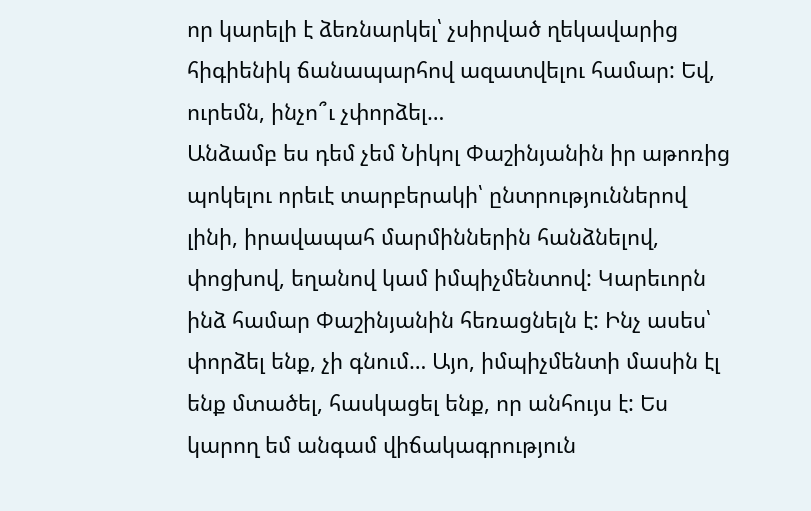որ կարելի է ձեռնարկել՝ չսիրված ղեկավարից հիգիենիկ ճանապարհով ազատվելու համար: Եվ, ուրեմն, ինչո՞ւ չփորձել…
Անձամբ ես դեմ չեմ Նիկոլ Փաշինյանին իր աթոռից պոկելու որեւէ տարբերակի՝ ընտրություններով լինի, իրավապահ մարմիններին հանձնելով, փոցխով, եղանով կամ իմպիչմենտով: Կարեւորն ինձ համար Փաշինյանին հեռացնելն է: Ինչ ասես՝ փորձել ենք, չի գնում… Այո, իմպիչմենտի մասին էլ ենք մտածել, հասկացել ենք, որ անհույս է: Ես կարող եմ անգամ վիճակագրություն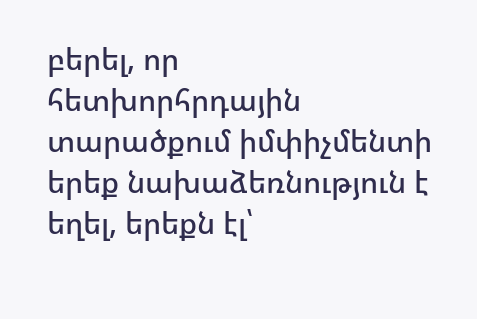բերել, որ հետխորհրդային տարածքում իմփիչմենտի երեք նախաձեռնություն է եղել, երեքն էլ՝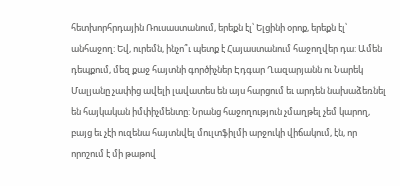հետխորհրդային Ռուսաստանում, երեքն էլ՝ Ելցինի օրոք, երեքն էլ՝ անհաջող: Եվ, ուրեմն, ինչո՞ւ պետք է Հայաստանում հաջողվեր դա: Ամեն դեպքում, մեզ քաջ հայտնի գործիչներ Էդգար Ղազարյանն ու Նարեկ Մալյանը չափից ավելի լավատես են այս հարցում եւ արդեն նախաձեռնել են հայկական իմփիչմենտը: Նրանց հաջողություն չմաղթել չեմ կարող, բայց եւ չէի ուզենա հայտնվել մուլտֆիլմի արջուկի վիճակում, էն, որ որոշում է մի թաթով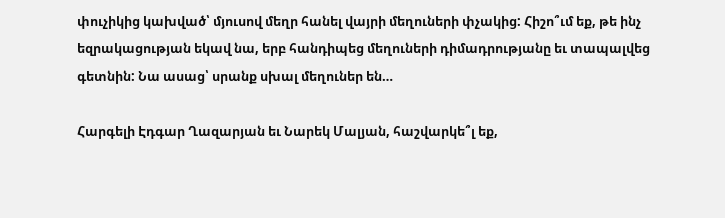փուչիկից կախված՝ մյուսով մեղր հանել վայրի մեղուների փչակից: Հիշո՞ւմ եք, թե ինչ եզրակացության եկավ նա, երբ հանդիպեց մեղուների դիմադրությանը եւ տապալվեց գետնին: Նա ասաց՝ սրանք սխալ մեղուներ են…

Հարգելի Էդգար Ղազարյան եւ Նարեկ Մալյան, հաշվարկե՞լ եք,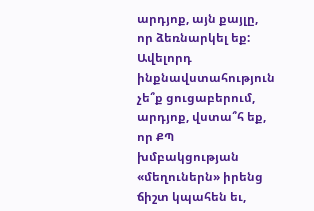արդյոք, այն քայլը, որ ձեռնարկել եք: Ավելորդ ինքնավստահություն չե՞ք ցուցաբերում, արդյոք, վստա՞հ եք, որ ՔՊ խմբակցության «մեղուներն» իրենց ճիշտ կպահեն եւ,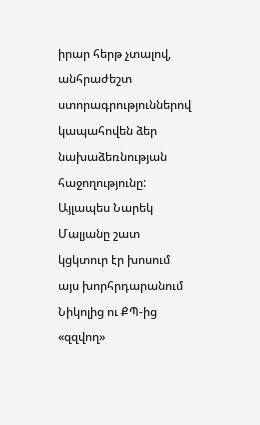իրար հերթ չտալով, անհրաժեշտ ստորագրություններով կապահովեն ձեր նախաձեռնության հաջողությունը: Այլապես Նարեկ Մալյանը շատ կցկտուր էր խոսում այս խորհրդարանում Նիկոլից ու ՔՊ-ից «զզվող»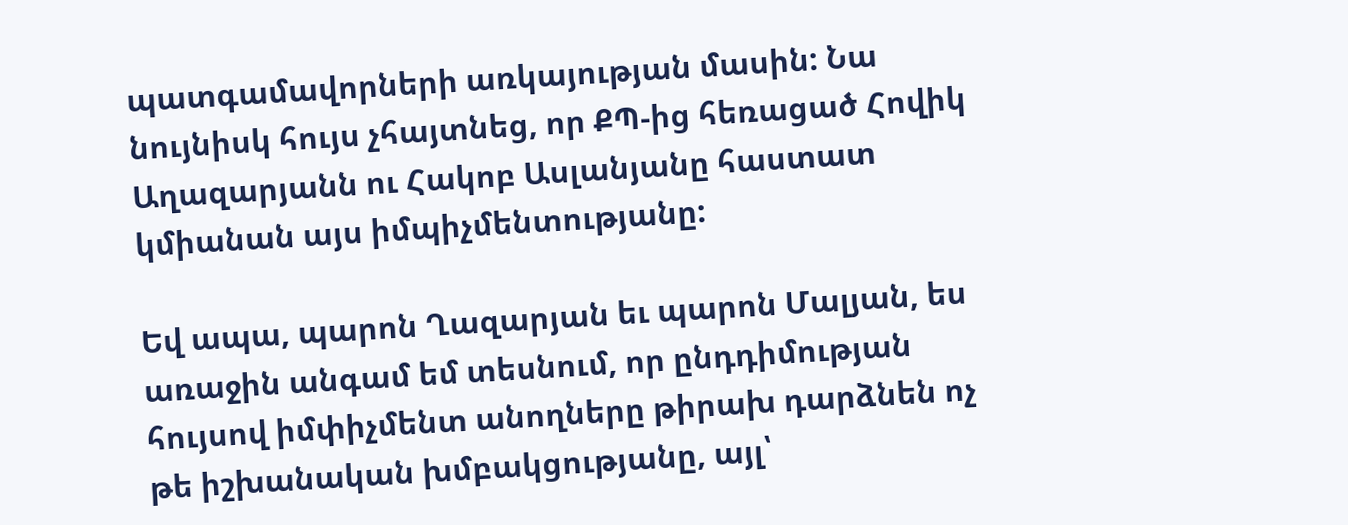պատգամավորների առկայության մասին: Նա նույնիսկ հույս չհայտնեց, որ ՔՊ-ից հեռացած Հովիկ Աղազարյանն ու Հակոբ Ասլանյանը հաստատ կմիանան այս իմպիչմենտությանը:

Եվ ապա, պարոն Ղազարյան եւ պարոն Մալյան, ես առաջին անգամ եմ տեսնում, որ ընդդիմության հույսով իմփիչմենտ անողները թիրախ դարձնեն ոչ թե իշխանական խմբակցությանը, այլ՝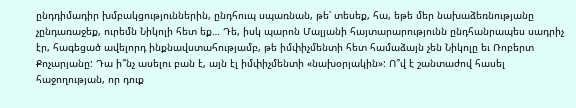ընդդիմադիր խմբակցություններին, ընդհուպ սպառնան, թե՝ տեսեք, հա, եթե մեր նախաձեռնությանը չընդառաջեք, ուրեմն Նիկոլի հետ եք… Դե, իսկ պարոն Մալյանի հայտարարությունն ընդհանրապես սադրիչ էր, հագեցած ավելորդ ինքնավստահությամբ, թե իմփիչմենտի հետ համաձայն չեն Նիկոլը եւ Ռոբերտ Քոչարյանը: Դա ի՞նչ ասելու բան է, այն էլ իմփիչմենտի «նախօրյակին»: Ո՞վ է շանտաժով հասել հաջողության, որ դուք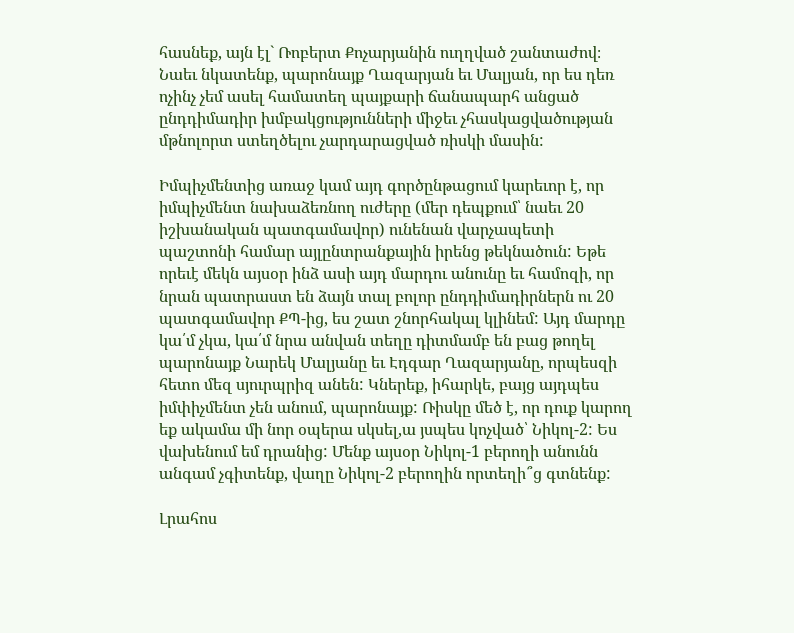հասնեք, այն էլ` Ռոբերտ Քոչարյանին ուղղված շանտաժով։ Նաեւ նկատենք, պարոնայք Ղազարյան եւ Մալյան, որ ես դեռ ոչինչ չեմ ասել համատեղ պայքարի ճանապարհ անցած ընդդիմադիր խմբակցությունների միջեւ չհասկացվածության մթնոլորտ ստեղծելու չարդարացված ռիսկի մասին:

Իմպիչմենտից առաջ կամ այդ գործընթացում կարեւոր է, որ իմպիչմենտ նախաձեռնող ուժերը (մեր դեպքում՝ նաեւ 20 իշխանական պատգամավոր) ունենան վարչապետի պաշտոնի համար այլընտրանքային իրենց թեկնածուն: Եթե որեւէ մեկն այսօր ինձ ասի այդ մարդու անունը եւ համոզի, որ նրան պատրաստ են ձայն տալ բոլոր ընդդիմադիրներն ու 20 պատգամավոր ՔՊ-ից, ես շատ շնորհակալ կլինեմ: Այդ մարդը կա՛մ չկա, կա՛մ նրա անվան տեղը դիտմամբ են բաց թողել պարոնայք Նարեկ Մալյանը եւ Էդգար Ղազարյանը, որպեսզի հետո մեզ սյուրպրիզ անեն: Կներեք, իհարկե, բայց այդպես իմփիչմենտ չեն անում, պարոնայք: Ռիսկը մեծ է, որ դուք կարող եք ակամա մի նոր օպերա սկսել,ա յսպես կոչված՝ Նիկոլ-2: Ես վախենում եմ դրանից: Մենք այսօր Նիկոլ-1 բերողի անունն անգամ չգիտենք, վաղը Նիկոլ-2 բերողին որտեղի՞ց գտնենք:

Լրահոս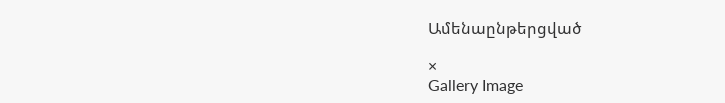Ամենաընթերցված

×
Gallery Image